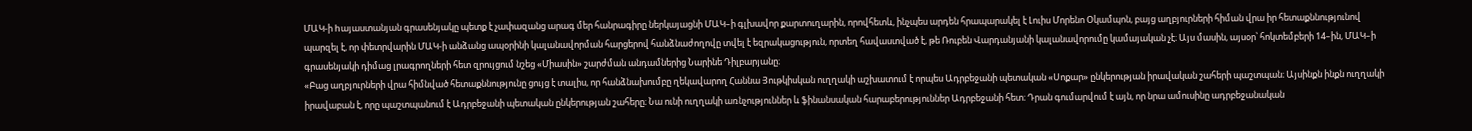ՄԱԿ-ի hայաստանյան գրասենյակը պետք է չափազանց արագ մեր հանրագիրը ներկայացնի ՄԱԿ–ի գլխավոր քարտուղարին, որովհետև, ինչպես արդեն հրապարակել է Լուիս Մորենո Օկամպոն, բայց աղբյուրների հիման վրա իր հետաքննությունով պարզել է, որ փետրվարին ՄԱԿ-ի անձանց ապօրինի կալանավորման հարցերով հանձնաժողովը տվել է եզրակացություն, որտեղ հավաստված է, թե Ռուբեն Վարդանյանի կալանավորումը կամայական չէ։ Այս մասին, այսօր՝ հոկտեմբերի 14–ին, ՄԱԿ–ի գրասենյակի դիմաց լրագրողների հետ զրույցում նշեց «Միասին» շարժման անդամներից Նարինե Դիլբարյանը։
«Բաց աղբյուրների վրա հիմնված հետաքննությունը ցույց է տալիս, որ հանձնախումբը ղեկավարող Հաննա Յութկիսկան ուղղակի աշխատում է որպես Ադրբեջանի պետական «Սոքար» ընկերության իրավական շահերի պաշտպան։ Այսինքն ինքն ուղղակի իրավաբան է, որը պաշտպանում է Ադրբեջանի պետական ընկերության շահերը։ Նա ունի ուղղակի առնչություններ և ֆինանսական հարաբերություններ Ադրբեջանի հետ։ Դրան գումարվում է այն, որ նրա ամուսինը ադրբեջանական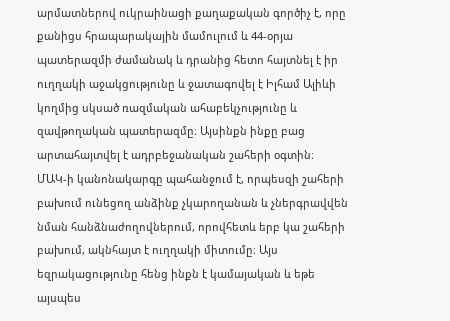արմատներով ուկրաինացի քաղաքական գործիչ է, որը քանիցս հրապարակային մամուլում և 44-օրյա պատերազմի ժամանակ և դրանից հետո հայտնել է իր ուղղակի աջակցությունը և ջատագովել է Իլհամ Ալիևի կողմից սկսած ռազմական ահաբեկչությունը և զավթողական պատերազմը։ Այսինքն ինքը բաց արտահայտվել է ադրբեջանական շահերի օգտին։
ՄԱԿ-ի կանոնակարգը պահանջում է, որպեսզի շահերի բախում ունեցող անձինք չկարողանան և չներգրավվեն նման հանձնաժողովներում, որովհետև երբ կա շահերի բախում, ակնհայտ է ուղղակի միտումը։ Այս եզրակացությունը հենց ինքն է կամայական և եթե այսպես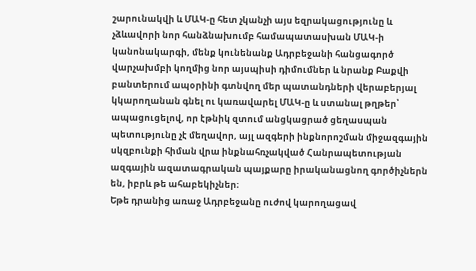շարունակվի և ՄԱԿ-ը հետ չկանչի այս եզրակացությունը և չձևավորի նոր հանձնախումբ համապատասխան ՄԱԿ-ի կանոնակարգի, մենք կունենանք Ադրբեջանի հանցագործ վարչախմբի կողմից նոր այսպիսի դիմումներ և նրանք Բաքվի բանտերում ապօրինի գտնվող մեր պատանդների վերաբերյալ կկարողանան գնել ու կառավարել ՄԱԿ-ը և ստանալ թղթեր՝ ապացուցելով, որ էթնիկ զտում անցկացրած ցեղասպան պետությունը չէ մեղավոր, այլ ազգերի ինքնորոշման միջազգային սկզբունքի հիման վրա ինքնահռչակված Հանրապետության ազգային ազատագրական պայքարը իրականացնող գործիչներն են, իբրև թե ահաբեկիչներ։
Եթե դրանից առաջ Ադրբեջանը ուժով կարողացավ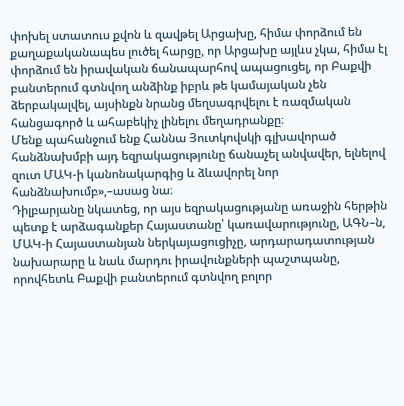փոխել ստատուս քվոն և զավթել Արցախը, հիմա փորձում են քաղաքականապես լուծել հարցը, որ Արցախը այլևս չկա, հիմա էլ փորձում են իրավական ճանապարհով ապացուցել, որ Բաքվի բանտերում գտնվող անձինք իբրև թե կամայական չեն ձերբակալվել, այսինքն նրանց մեղսագրվելու է ռազմական հանցագործ և ահաբեկիչ լինելու մեղադրանքը։
Մենք պահանջում ենք Հաննա Յուտկովսկի գլխավորած հանձնախմբի այդ եզրակացությունը ճանաչել անվավեր, ելնելով զուտ ՄԱԿ-ի կանոնակարգից և ձևավորել նոր հանձնախումբ»,–ասաց նա։
Դիլբարյանը նկատեց, որ այս եզրակացությանը առաջին հերթին պետք է արձագանքեր Հայաստանը՝ կառավարությունը, ԱԳՆ–ն, ՄԱԿ-ի Հայաստանյան ներկայացուցիչը, արդարադատության նախարարը և նաև մարդու իրավունքների պաշտպանը, որովհետև Բաքվի բանտերում գտնվող բոլոր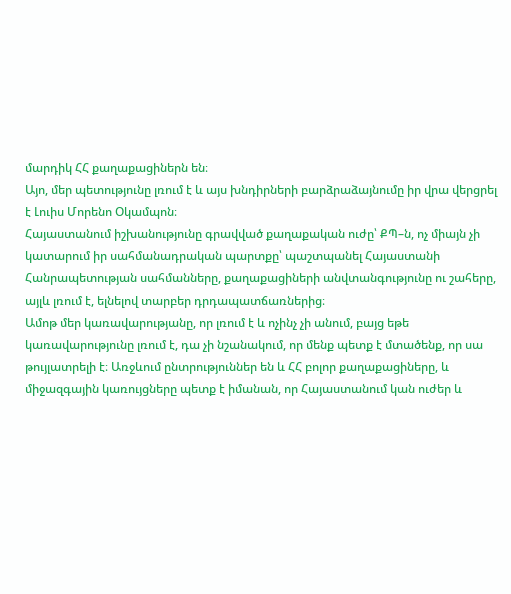մարդիկ ՀՀ քաղաքացիներն են։
Այո, մեր պետությունը լռում է և այս խնդիրների բարձրաձայնումը իր վրա վերցրել է Լուիս Մորենո Օկամպոն։
Հայաստանում իշխանությունը գրավված քաղաքական ուժը՝ ՔՊ–ն, ոչ միայն չի կատարում իր սահմանադրական պարտքը՝ պաշտպանել Հայաստանի Հանրապետության սահմանները, քաղաքացիների անվտանգությունը ու շահերը, այլև լռում է, ելնելով տարբեր դրդապատճառներից։
Ամոթ մեր կառավարությանը, որ լռում է և ոչինչ չի անում, բայց եթե կառավարությունը լռում է, դա չի նշանակում, որ մենք պետք է մտածենք, որ սա թույլատրելի է։ Առջևում ընտրություններ են և ՀՀ բոլոր քաղաքացիները, և միջազգային կառույցները պետք է իմանան, որ Հայաստանում կան ուժեր և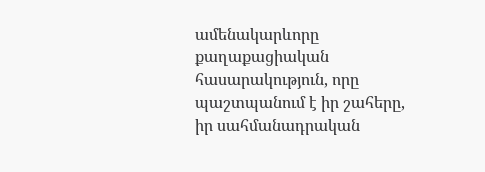ամենակարևորը քաղաքացիական հասարակություն, որը պաշտպանում է իր շահերը, իր սահմանադրական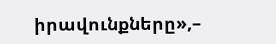իրավունքները»,–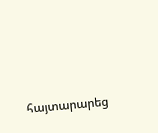հայտարարեց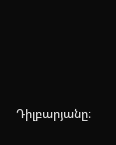Դիլբարյանը։